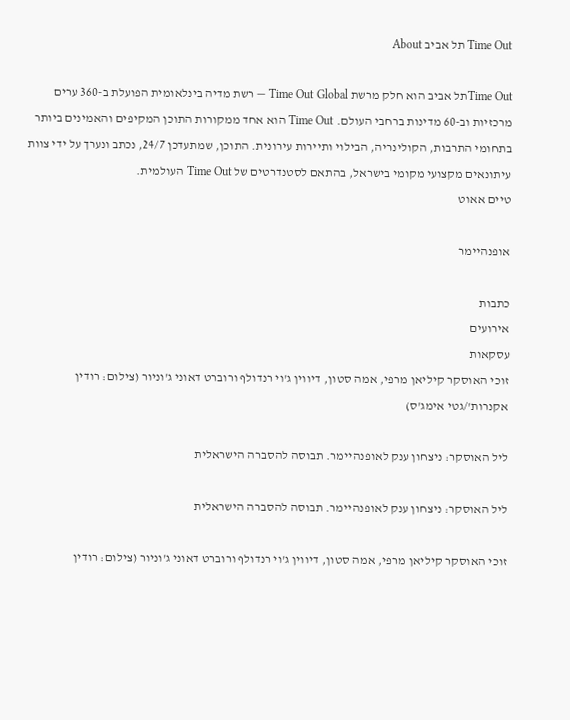Time Out תל אביב About

Time Outתל אביב הוא חלק מרשת Time Out Global — רשת מדיה בינלאומית הפועלת ב-360 ערים מרכזיות וב-60 מדינות ברחבי העולם. Time Out הוא אחד ממקורות התוכן המקיפים והאמינים ביותר בתחומי התרבות, הקולינריה, הבילוי ותיירות עירונית. התוכן, שמתעדכן 24/7, נכתב ונערך על ידי צוות עיתונאים מקצועי מקומי בישראל, בהתאם לסטנדרטים של Time Out העולמית.
טיים אאוט

אופנהיימר

כתבות
אירועים
עסקאות
זוכי האוסקר קיליאן מרפי, אמה סטון, דיווין ג'וי רנדולף ורוברט דאוני ג'וניור (צילום: רודין אקנרות'/גטי אימג'ס)

ליל האוסקר: ניצחון ענק לאופנהיימר. תבוסה להסברה הישראלית

ליל האוסקר: ניצחון ענק לאופנהיימר. תבוסה להסברה הישראלית

זוכי האוסקר קיליאן מרפי, אמה סטון, דיווין ג'וי רנדולף ורוברט דאוני ג'וניור (צילום: רודין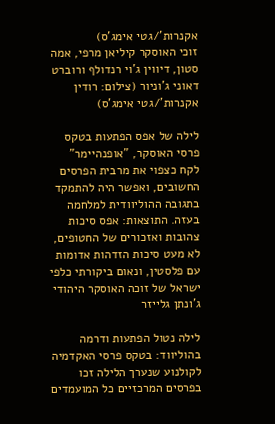אקנרות'/גטי אימג'ס)
זוכי האוסקר קיליאן מרפי, אמה סטון, דיווין ג'וי רנדולף ורוברט דאוני ג'וניור (צילום: רודין אקנרות'/גטי אימג'ס)

לילה של אפס הפתעות בטקס פרסי האוסקר, "אופנהיימר" לקח כצפוי את מרבית הפרסים החשובים, ואפשר היה להתמקד בתגובה ההוליוודית למלחמה בעזה. התוצאות: אפס סיכות צהובות ואזכורים של החטופים, לא מעט סיכות הזדהות אדומות עם פלסטין, ונאום ביקורתי כלפי ישראל של זוכה האוסקר היהודי ג'ונתן גלייזר

לילה נטול הפתעות ודרמה בהוליווד: בטקס פרסי האקדמיה לקולנוע שנערך הלילה זכו בפרסים המרכזיים כל המועמדים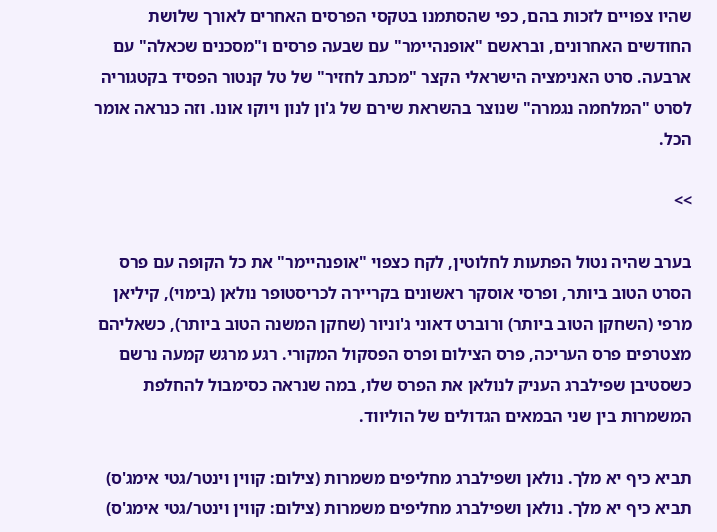שהיו צפויים לזכות בהם, כפי שהסתמנו בטקסי הפרסים האחרים לאורך שלושת החודשים האחרונים, ובראשם "אופנהיימר" עם שבעה פרסים ו"מסכנים שכאלה" עם ארבעה. סרט האנימציה הישראלי הקצר "מכתב לחזיר" של טל קנטור הפסיד בקטגוריה לסרט "המלחמה נגמרה" שנוצר בהשראת שירם של ג'ון לנון ויוקו אונו. וזה כנראה אומר הכל.

>>

בערב שהיה נטול הפתעות לחלוטין, לקח כצפוי "אופנהיימר" את כל הקופה עם פרס הסרט הטוב ביותר, ופרסי אוסקר ראשונים בקריירה לכריסטופר נולאן (בימוי), קיליאן מרפי (השחקן הטוב ביותר) ורוברט דאוני ג'וניור (שחקן המשנה הטוב ביותר), כשאליהם מצטרפים פרס העריכה, פרס הצילום ופרס הפסקול המקורי. רגע מרגש קמעה נרשם כשסטיבן שפילברג העניק לנולאן את הפרס שלו, במה שנראה כסימבול להחלפת המשמרות בין שני הבמאים הגדולים של הוליווד.

תביא כיף יא מלך. נולאן ושפילברג מחליפים משמרות (צילום: קווין וינטר/גטי אימג'ס)
תביא כיף יא מלך. נולאן ושפילברג מחליפים משמרות (צילום: קווין וינטר/גטי אימג'ס)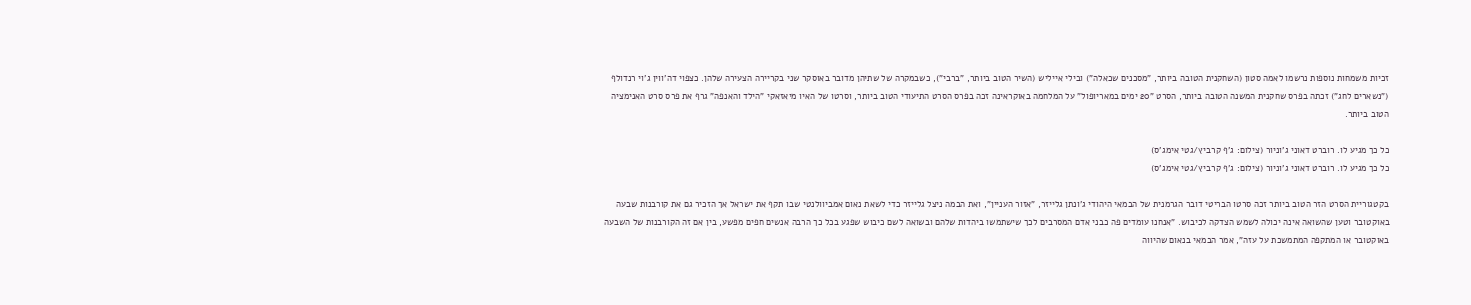זכיות משמחות נוספות נרשמו לאמה סטון (השחקנית הטובה ביותר, "מסכנים שכאלה") ובילי אייליש (השיר הטוב ביותר, "ברבי"), כשבמקרה של שתיהן מדובר באוסקר שני בקריירה הצעירה שלהן. כצפוי דה'ווין ג'וי רנדולף ("נשארים לחג") זכתה בפרס שחקנית המשנה הטובה ביותר, הסרט "20 ימים במאריופול" על המלחמה באוקראינה זכה בפרס הסרט התיעודי הטוב ביותר, וסרטו של האיו מיאזאקי "הילד והאנפה" גרף את פרס סרט האנימציה הטוב ביותר.

כל כך מגיע לו. רוברט דאוני ג'וניור (צילום: ג'ף קרביץ/גטי אימג'ס)
כל כך מגיע לו. רוברט דאוני ג'וניור (צילום: ג'ף קרביץ/גטי אימג'ס)

בקטגוריית הסרט הזר הטוב ביותר זכה סרטו הבריטי דובר הגרמנית של הבמאי היהודי ג'ונתן גלייזר, "אזור העניין", ואת הבמה ניצל גלייזר כדי לשאת נאום אמביוולנטי שבו תקף את ישראל אך הזכיר גם את קורבנות שבעה באוקטובר וטען שהשואה אינה יכולה לשמש הצדקה לכיבוש. "אנחנו עומדים פה כבני אדם המסרבים לכך שישתמשו ביהדות שלהם ובשואה לשם כיבוש שפגע בכל כך הרבה אנשים חפים מפשע, בין אם זה הקורבנות של השבעה באוקטובר או המתקפה המתמשכת על עזה", אמר הבמאי בנאום שהיווה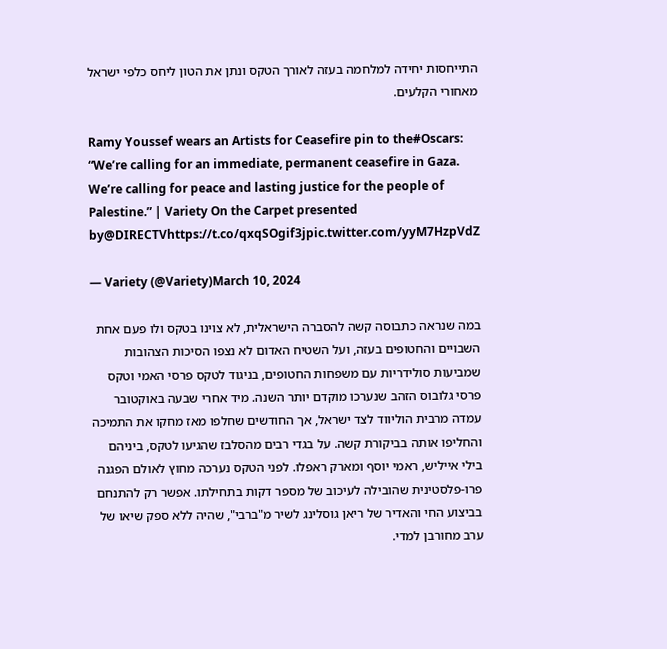התייחסות יחידה למלחמה בעזה לאורך הטקס ונתן את הטון ליחס כלפי ישראל מאחורי הקלעים.

Ramy Youssef wears an Artists for Ceasefire pin to the#Oscars: “We’re calling for an immediate, permanent ceasefire in Gaza. We’re calling for peace and lasting justice for the people of Palestine.” | Variety On the Carpet presented by@DIRECTVhttps://t.co/qxqSOgif3jpic.twitter.com/yyM7HzpVdZ

— Variety (@Variety)March 10, 2024

במה שנראה כתבוסה קשה להסברה הישראלית, לא צוינו בטקס ולו פעם אחת השבויים והחטופים בעזה, ועל השטיח האדום לא נצפו הסיכות הצהובות שמביעות סולידריות עם משפחות החטופים, בניגוד לטקס פרסי האמי וטקס פרסי גלובוס הזהב שנערכו מוקדם יותר השנה. מיד אחרי שבעה באוקטובר עמדה מרבית הוליווד לצד ישראל, אך החודשים שחלפו מאז מחקו את התמיכה והחליפו אותה בביקורת קשה. על בגדי רבים מהסלבז שהגיעו לטקס, ביניהם בילי אייליש, ראמי יוסף ומארק ראפלו. לפני הטקס נערכה מחוץ לאולם הפגנה פרו-פלסטינית שהובילה לעיכוב של מספר דקות בתחילתו. אפשר רק להתנחם בביצוע החי והאדיר של ריאן גוסלינג לשיר מ"ברבי", שהיה ללא ספק שיאו של ערב מחורבן למדי.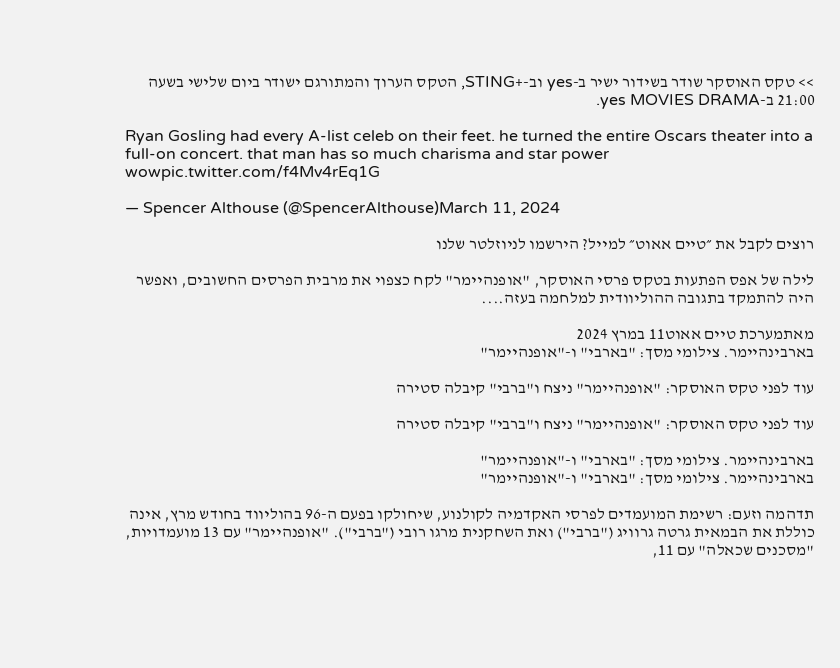>> טקס האוסקר שודר בשידור ישיר ב-yes וב-+STING, הטקס הערוך והמתורגם ישודר ביום שלישי בשעה 21:00 ב-yes MOVIES DRAMA.

Ryan Gosling had every A-list celeb on their feet. he turned the entire Oscars theater into a full-on concert. that man has so much charisma and star power wowpic.twitter.com/f4Mv4rEq1G

— Spencer Althouse (@SpencerAlthouse)March 11, 2024

רוצים לקבל את ״טיים אאוט״ למייל? הירשמו לניוזלטר שלנו

לילה של אפס הפתעות בטקס פרסי האוסקר, "אופנהיימר" לקח כצפוי את מרבית הפרסים החשובים, ואפשר היה להתמקד בתגובה ההוליוודית למלחמה בעזה....

מאתמערכת טיים אאוט11 במרץ 2024
בארבינהיימר. צילומי מסך: "בארבי" ו-"אופנהיימר"

עוד לפני טקס האוסקר: "אופנהיימר" ניצח ו"ברבי" קיבלה סטירה

עוד לפני טקס האוסקר: "אופנהיימר" ניצח ו"ברבי" קיבלה סטירה

בארבינהיימר. צילומי מסך: "בארבי" ו-"אופנהיימר"
בארבינהיימר. צילומי מסך: "בארבי" ו-"אופנהיימר"

תדהמה וזעם: רשימת המועמדים לפרסי האקדמיה לקולנוע, שיחולקו בפעם ה-96 בהוליווד בחודש מרץ, אינה כוללת את הבמאית גרטה גרוויג ("ברבי") ואת השחקנית מרגו רובי ("ברבי"). "אופנהיימר" עם 13 מועמדויות, "מסכנים שכאלה" עם 11,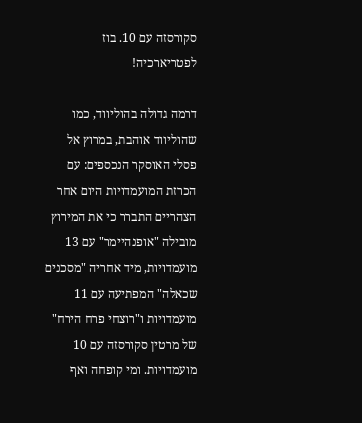סקורסזה עם 10. בוז לפטריארכיה!

דרמה גדולה בהוליווד, כמו שהוליווד אוהבת, במרוץ אל פסלי האוסקר הנכספים: עם הכרזת המועמדויות היום אחר הצהריים התברר כי את המירוץ מובילה "אופנהיימר" עם 13 מועמדויות, מיד אחריה "מסכנים שכאלה" המפתיעה עם 11 מועמדויות ו"רוצחי פרח הירח" של מרטין סקורסזה עם 10 מועמדויות. ומי קופחה ואף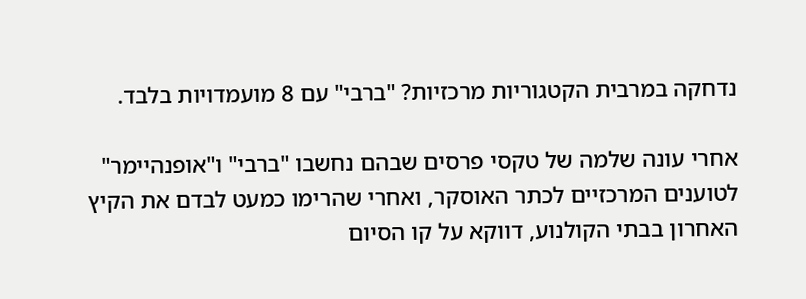נדחקה במרבית הקטגוריות מרכזיות? "ברבי" עם 8 מועמדויות בלבד.

אחרי עונה שלמה של טקסי פרסים שבהם נחשבו "ברבי" ו"אופנהיימר" לטוענים המרכזיים לכתר האוסקר, ואחרי שהרימו כמעט לבדם את הקיץ האחרון בבתי הקולנוע, דווקא על קו הסיום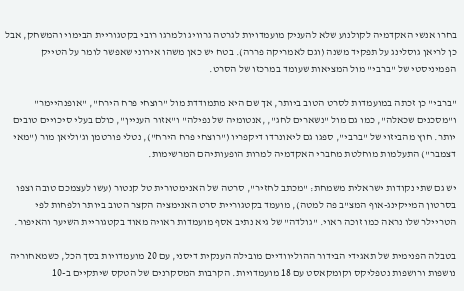בחרו אנשי האקדמיה לקולנוע שלא להעניק מועמדויות לגרטה גרוויג ולמרגו רובי בקטגוריית הבימוי והמשחק, אבל כן לריאן גוסלינג על תפקיד משנה (וגם לאמריקה פררה). בטח יש כאן משהו אירוני שאפשר לומר על הטייק הפמיניסטי של "ברבי" מול המציאות שעומד במרכזו של הסרט.

"ברבי" כן זכתה במועמדות לסרט הטוב ביותר, אך שם היא מתמודדת מול "רוצחי פרח הירח", "אופנהיימר" ו"מסכנים שכאלה", כמו גם מול "נשארים לחג", ,אנטומיה של נפילה" ו"אזור העניין", כולם בעלי סיכויים טובים יותר. חוץ מהביזוי של "ברבי", ספגו גם ליאונרדו דיקפריו ("רוצחי פרח הירח"), נטלי פורטמן וג'וליאן מור ("מאי דצמבר") התעלמות מוחלטת מחברי האקדמיה למרות הופעותיהם המרשימות.

יש גם שתי נקודות ישראלית משמחת: "מכתב לחזיר", סרטה של האנימטורית טל קנטור (עשו לעצמכם טובה וצפו בסרטון המייקינג-אוף המצ"ב פה למטה), מועמד בקטגוריית סרט האנימציה הקצר הטוב ביותר ולפחות לפי הטריילר שלו נראה כמו זוכה ראוי. "גולדה" של גיא נתיב אסף מועמדות ראויה מאוד בקטגוריית השיער והאיפור.

בטבלה הפנימית של תאגידי הבידור ההוליוודיים מובילה הענקית דיסני, עם 20 מועמדויות בסך הכל, כשמאחוריה נושפות ורושפות נטפליקס וקומקאסט עם 18 מועמדויות. הקרבות המסקרנים של הטקס שיתקיים ב-10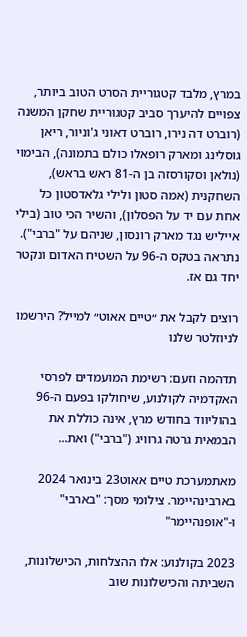במרץ, מלבד קטגוריית הסרט הטוב ביותר, צפויים להיערך סביב קטגוריית שחקן המשנה (רוברט דה נירו, רוברט דאוני ג'וניור, ריאן גוסלינג ומארק רופאלו כולם בתמונה), הבימוי (נולאן וסקורסזה בן ה-81 ראש בראש), השחקנית (אמה סטון ולילי גלאדסטון כל אחת עם יד על הפסלון), והשיר הכי טוב (בילי אייליש נגד מארק רונסון, שניהם על "ברבי"). נתראה בטקס ה-96 על השטיח האדום ונקטר יחד גם אז.

רוצים לקבל את ״טיים אאוט״ למייל? הירשמו לניוזלטר שלנו

תדהמה וזעם: רשימת המועמדים לפרסי האקדמיה לקולנוע, שיחולקו בפעם ה-96 בהוליווד בחודש מרץ, אינה כוללת את הבמאית גרטה גרוויג ("ברבי") ואת...

מאתמערכת טיים אאוט23 בינואר 2024
בארבינהיימר. צילומי מסך: "בארבי" ו-"אופנהיימר"

2023 בקולנוע: אלו ההצלחות, הכישלונות, השביתה והכישלונות שוב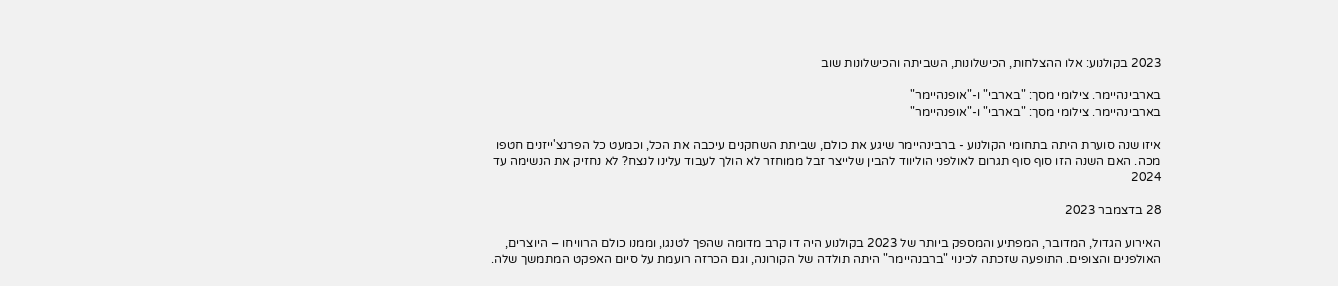2023 בקולנוע: אלו ההצלחות, הכישלונות, השביתה והכישלונות שוב

בארבינהיימר. צילומי מסך: "בארבי" ו-"אופנהיימר"
בארבינהיימר. צילומי מסך: "בארבי" ו-"אופנהיימר"

איזו שנה סוערת היתה בתחומי הקולנוע - ברבינהיימר שיגע את כולם, שביתת השחקנים עיכבה את הכל, וכמעט כל הפרנצ'ייזנים חטפו מכה. האם השנה הזו סוף סוף תגרום לאולפני הוליווד להבין שלייצר זבל ממוחזר לא הולך לעבוד עלינו לנצח? לא נחזיק את הנשימה עד 2024

28 בדצמבר 2023

האירוע הגדול, המדובר, המפתיע והמספק ביותר של 2023 בקולנוע היה דו קרב מדומה שהפך לטנגו, וממנו כולם הרוויחו – היוצרים, האולפנים והצופים. התופעה שזכתה לכינוי "ברבנהיימר" היתה תולדה של הקורונה, וגם הכרזה רועמת על סיום האפקט המתמשך שלה.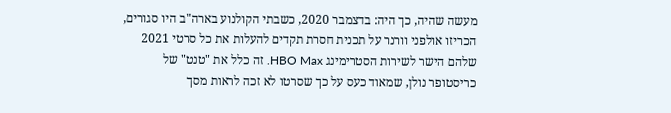מעשה שהיה, כך היה: בדצמבר 2020, כשבתי הקולנוע בארה"ב היו סגורים, הכריזו אולפני וורנר על תכנית חסרת תקדים להעלות את כל סרטי 2021 שלהם הישר לשירות הסטרימינג HBO Max. זה כלל את "טנט" של כריסטופר נולן, שמאוד כעס על כך שסרטו לא זכה לראות מסך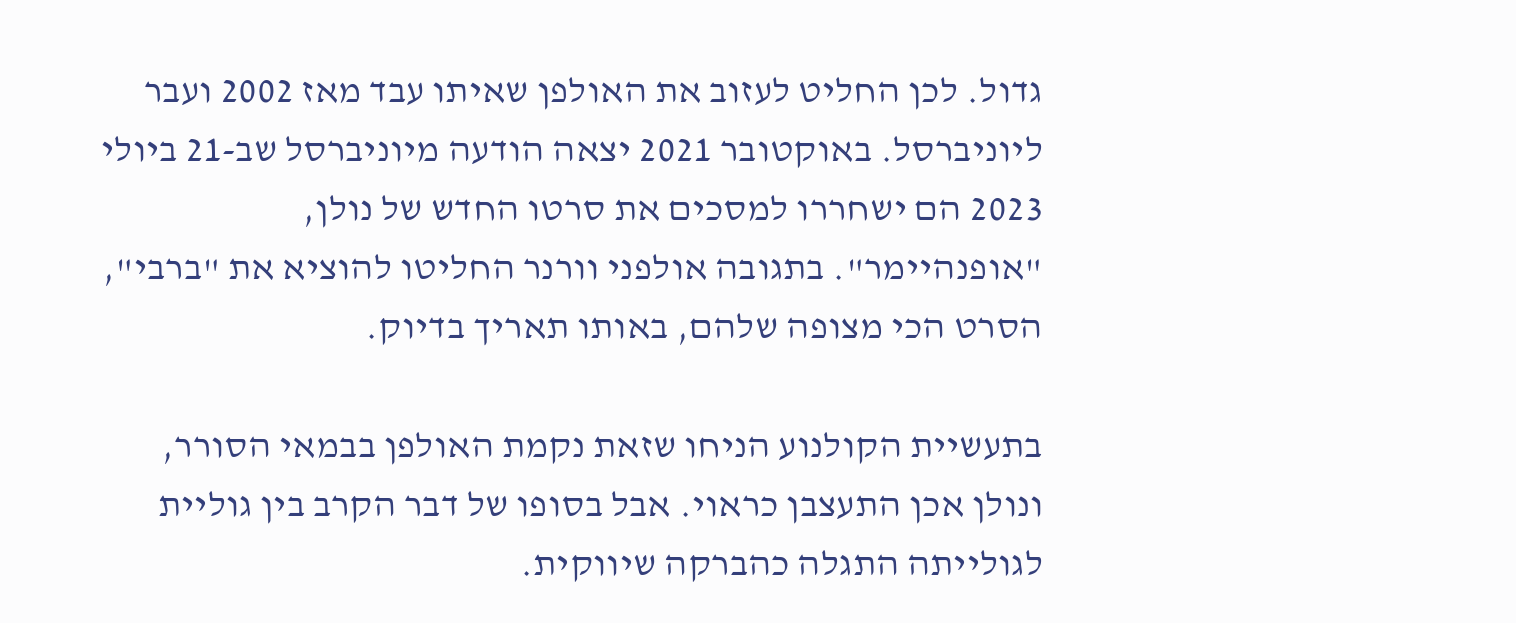גדול. לכן החליט לעזוב את האולפן שאיתו עבד מאז 2002 ועבר ליוניברסל. באוקטובר 2021 יצאה הודעה מיוניברסל שב-21 ביולי 2023 הם ישחררו למסכים את סרטו החדש של נולן, "אופנהיימר". בתגובה אולפני וורנר החליטו להוציא את "ברבי", הסרט הכי מצופה שלהם, באותו תאריך בדיוק.

בתעשיית הקולנוע הניחו שזאת נקמת האולפן בבמאי הסורר, ונולן אכן התעצבן כראוי. אבל בסופו של דבר הקרב בין גוליית לגולייתה התגלה כהברקה שיווקית.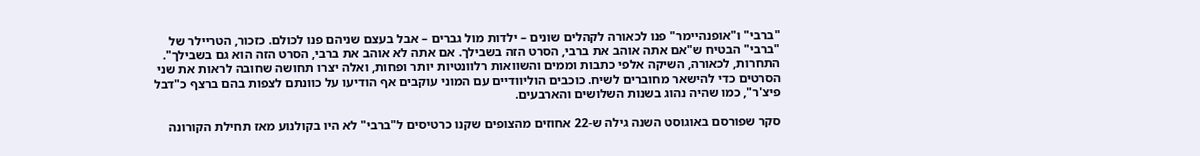"ברבי" ו"אופנהיימר" פנו לכאורה לקהלים שונים – ילדות מול גברים – אבל בעצם שניהם פנו לכולם. כזכור, הטריילר של "ברבי" הבטיח ש"אם אתה אוהב את ברבי, הסרט הזה בשבילך. אם אתה לא אוהב את ברבי, הסרט הזה הוא גם בשבילך". התחרות, לכאורה, השיקה אלפי כתבות וממים והשוואות רלוונטיות יותר ופחות, ואלה יצרו תחושה שחובה לראות את שני הסרטים כדי להישאר מחוברים לשיח. כוכבים הוליוודיים עם המוני עוקבים אף הודיעו על כוונתם לצפות בהם ברצף כ"דבל פיצ'ר", כמו שהיה נהוג בשנות השלושים והארבעים.

סקר שפורסם באוגוסט השנה גילה ש-22 אחוזים מהצופים שקנו כרטיסים ל"ברבי" לא היו בקולנוע מאז תחילת הקורונה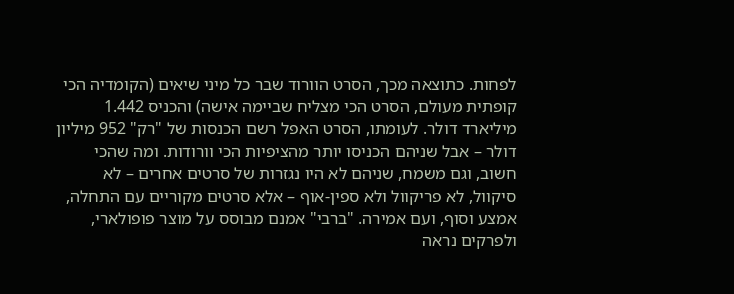לפחות. כתוצאה מכך, הסרט הוורוד שבר כל מיני שיאים (הקומדיה הכי קופתית מעולם, הסרט הכי מצליח שביימה אישה) והכניס 1.442 מיליארד דולר. לעומתו, הסרט האפל רשם הכנסות של "רק" 952 מיליון דולר – אבל שניהם הכניסו יותר מהציפיות הכי וורודות. ומה שהכי חשוב, וגם משמח, שניהם לא היו נגזרות של סרטים אחרים – לא סיקוול, לא פריקוול ולא ספין-אוף – אלא סרטים מקוריים עם התחלה, אמצע וסוף, ועם אמירה. "ברבי" אמנם מבוסס על מוצר פופולארי, ולפרקים נראה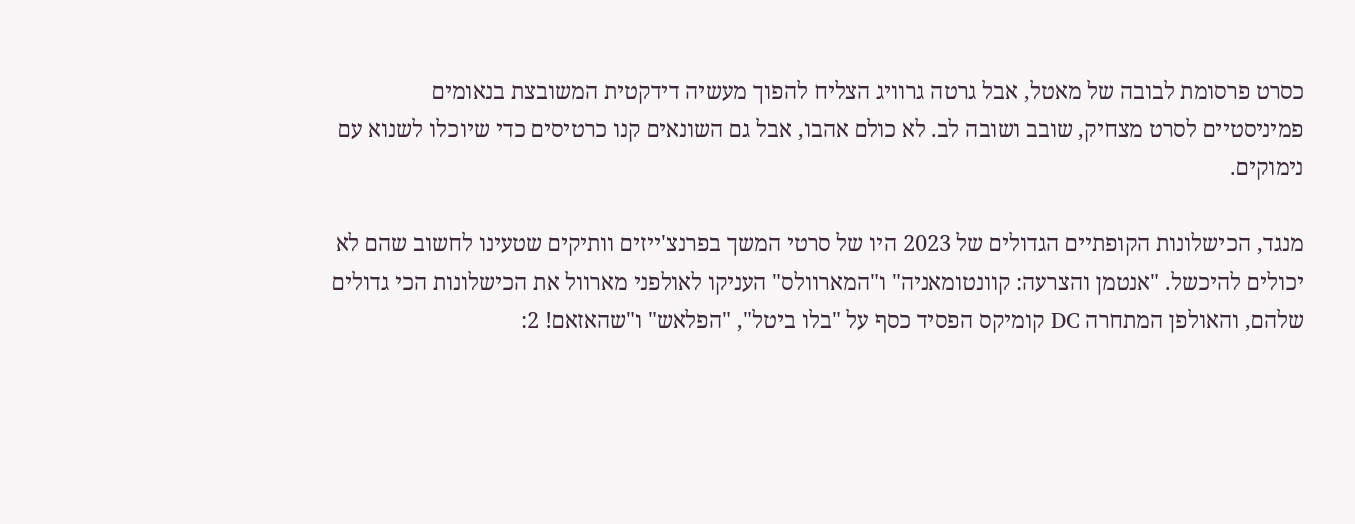כסרט פרסומת לבובה של מאטל, אבל גרטה גרוויג הצליח להפוך מעשיה דידקטית המשובצת בנאומים פמיניסטיים לסרט מצחיק, שובב ושובה לב. לא כולם אהבו, אבל גם השונאים קנו כרטיסים כדי שיוכלו לשנוא עם נימוקים.

מנגד, הכישלונות הקופתיים הגדולים של 2023 היו של סרטי המשך בפרנצ'ייזים וותיקים שטעינו לחשוב שהם לא יכולים להיכשל. "אנטמן והצרעה: קוונטומאניה" ו"המארוולס" העניקו לאולפני מארוול את הכישלונות הכי גדולים שלהם, והאולפן המתחרה DC קומיקס הפסיד כסף על "בלו ביטל", "הפלאש" ו"שהאזאם! 2: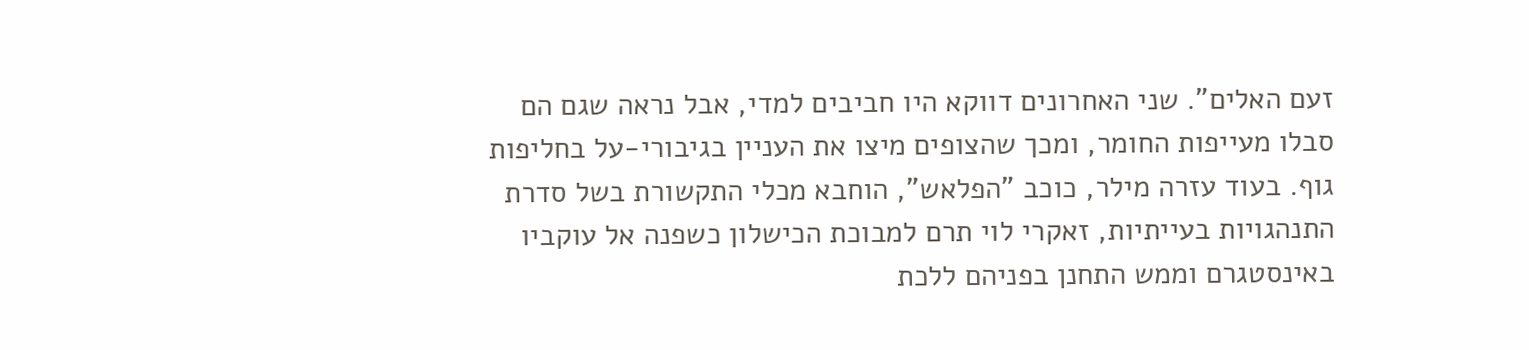זעם האלים". שני האחרונים דווקא היו חביבים למדי, אבל נראה שגם הם סבלו מעייפות החומר, ומכך שהצופים מיצו את העניין בגיבורי-על בחליפות גוף. בעוד עזרה מילר, כוכב "הפלאש", הוחבא מכלי התקשורת בשל סדרת התנהגויות בעייתיות, זאקרי לוי תרם למבוכת הכישלון כשפנה אל עוקביו באינסטגרם וממש התחנן בפניהם ללכת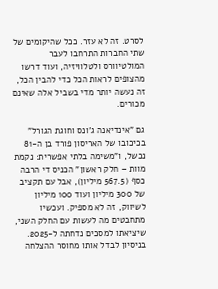לסרט. זה לא עזר. ככל שהיקומים של שתי החברות התרחבו לעבר המולטיוורס ולטלוויזיה, ועוד דרשו מהצופים לראות הכל כדי להבין הכל, זה נעשה יותר מדי בשביל אלה שאינם מכורים.

גם "אינדיאנה ג'ונס וחוגת הגורל" בכיכובו של האריסון פורד בן ה-81 נכשל, ו"משימה בלתי אפשרית: נקמת מוות – חלק ראשון" הכניס די הרבה כסף (567.5 מיליון), אבל עם תקציב של 300 מיליון ועוד 100 מיליון לשיווק, זה לא מספיק. ועכשיו מתחבטים מה לעשות עם החלק השני, שיציאתו למסכים נדחתה ל-2025. בניסיון לבדל אותו מחוסר ההצלחה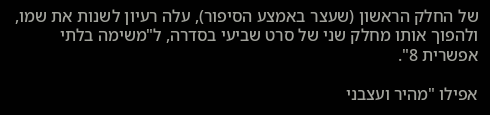של החלק הראשון (שעצר באמצע הסיפור), עלה רעיון לשנות את שמו, ולהפוך אותו מחלק שני של סרט שביעי בסדרה, ל"משימה בלתי אפשרית 8".

אפילו "מהיר ועצבני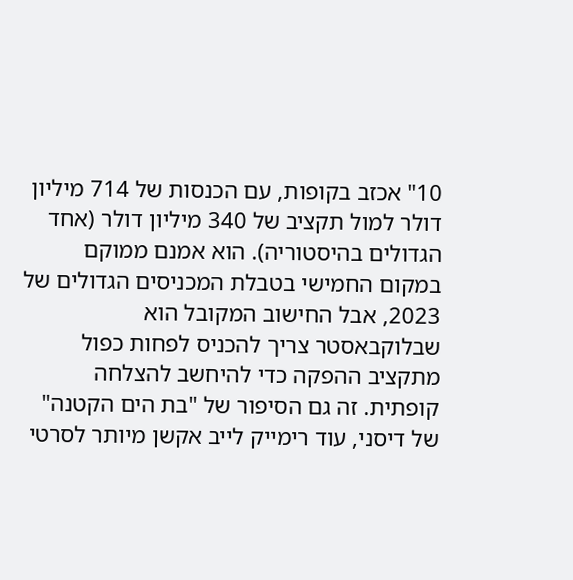10" אכזב בקופות, עם הכנסות של 714 מיליון דולר למול תקציב של 340 מיליון דולר (אחד הגדולים בהיסטוריה). הוא אמנם ממוקם במקום החמישי בטבלת המכניסים הגדולים של 2023, אבל החישוב המקובל הוא שבלוקבאסטר צריך להכניס לפחות כפול מתקציב ההפקה כדי להיחשב להצלחה קופתית. זה גם הסיפור של "בת הים הקטנה" של דיסני, עוד רימייק לייב אקשן מיותר לסרטי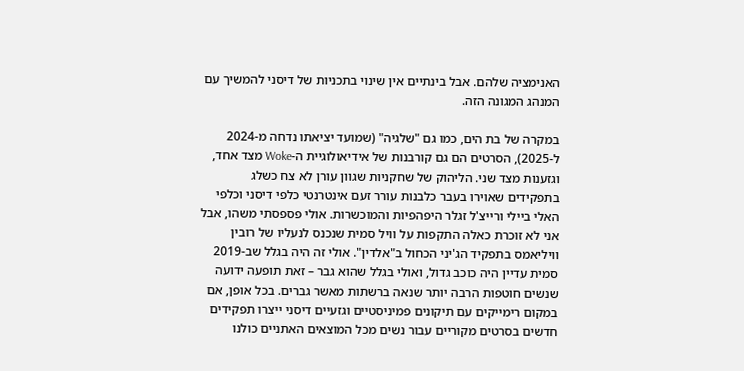האנימציה שלהם. אבל בינתיים אין שינוי בתכניות של דיסני להמשיך עם המנהג המגונה הזה.

במקרה של בת הים, כמו גם "שלגיה" (שמועד יציאתו נדחה מ-2024 ל-2025), הסרטים הם גם קורבנות של אידיאולוגיית ה-Woke מצד אחד, וגזענות מצד שני. הליהוק של שחקניות שגוון עורן לא צח כשלג בתפקידים שאוירו בעבר כלבנות עורר זעם אינטרנטי כלפי דיסני וכלפי האלי ביילי ורייצ'ל זגלר היפהפיות והמוכשרות. אולי פספסתי משהו, אבל אני לא זוכרת כאלה התקפות על וויל סמית שנכנס לנעליו של רובין וויליאמס בתפקיד הג'יני הכחול ב"אלדין". אולי זה היה בגלל שב-2019 סמית עדיין היה כוכב גדול, ואולי בגלל שהוא גבר – זאת תופעה ידועה שנשים חוטפות הרבה יותר שנאה ברשתות מאשר גברים. בכל אופן, אם במקום רימייקים עם תיקונים פמיניסטיים וגזעיים דיסני ייצרו תפקידים חדשים בסרטים מקוריים עבור נשים מכל המוצאים האתניים כולנו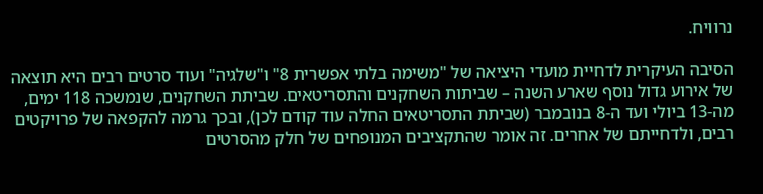נרוויח.

הסיבה העיקרית לדחיית מועדי היציאה של "משימה בלתי אפשרית 8" ו"שלגיה" ועוד סרטים רבים היא תוצאה של אירוע גדול נוסף שארע השנה – שביתות השחקנים והתסריטאים. שביתת השחקנים, שנמשכה 118 ימים, מה-13 ביולי ועד ה-8 בנובמבר (שביתת התסריטאים החלה עוד קודם לכן), ובכך גרמה להקפאה של פרויקטים רבים, ולדחייתם של אחרים. זה אומר שהתקציבים המנופחים של חלק מהסרטים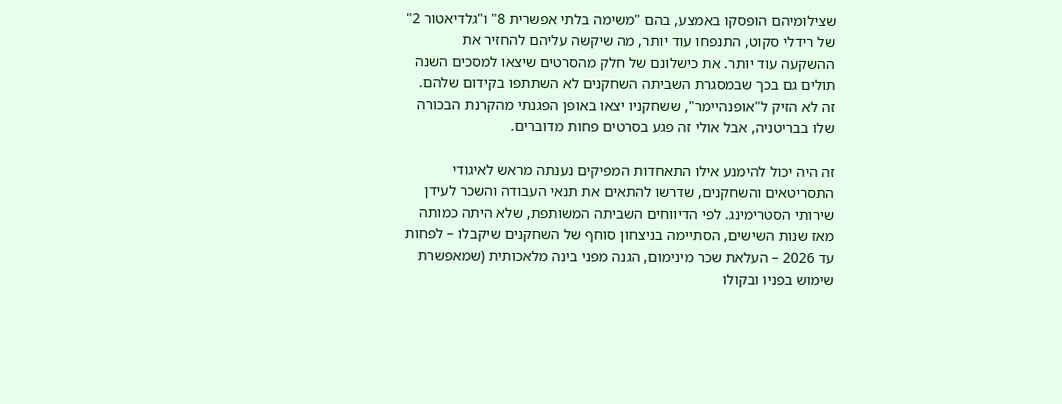שצילומיהם הופסקו באמצע, בהם "משימה בלתי אפשרית 8" ו"גלדיאטור 2" של רידלי סקוט, התנפחו עוד יותר, מה שיקשה עליהם להחזיר את ההשקעה עוד יותר. את כישלונם של חלק מהסרטים שיצאו למסכים השנה תולים גם בכך שבמסגרת השביתה השחקנים לא השתתפו בקידום שלהם. זה לא הזיק ל"אופנהיימר", ששחקניו יצאו באופן הפגנתי מהקרנת הבכורה שלו בבריטניה, אבל אולי זה פגע בסרטים פחות מדוברים.

זה היה יכול להימנע אילו התאחדות המפיקים נענתה מראש לאיגודי התסריטאים והשחקנים, שדרשו להתאים את תנאי העבודה והשכר לעידן שירותי הסטרימינג. לפי הדיווחים השביתה המשותפת, שלא היתה כמותה מאז שנות השישים, הסתיימה בניצחון סוחף של השחקנים שיקבלו – לפחות עד 2026 – העלאת שכר מינימום, הגנה מפני בינה מלאכותית (שמאפשרת שימוש בפניו ובקולו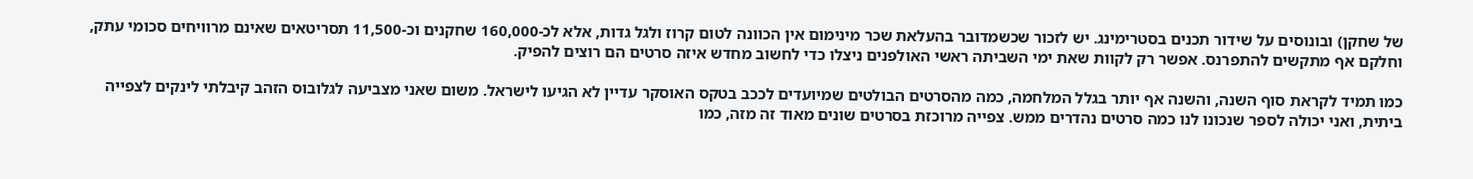של שחקן) ובונוסים על שידור תכנים בסטרימינג. יש לזכור שכשמדובר בהעלאת שכר מינימום אין הכוונה לטום קרוז ולגל גדות, אלא לכ-160,000 שחקנים וכ-11,500 תסריטאים שאינם מרוויחים סכומי עתק, וחלקם אף מתקשים להתפרנס. אפשר רק לקוות שאת ימי השביתה ראשי האולפנים ניצלו כדי לחשוב מחדש איזה סרטים הם רוצים להפיק.

כמו תמיד לקראת סוף השנה, והשנה אף יותר בגלל המלחמה, כמה מהסרטים הבולטים שמיועדים לככב בטקס האוסקר עדיין לא הגיעו לישראל. משום שאני מצביעה לגלובוס הזהב קיבלתי לינקים לצפייה ביתית, ואני יכולה לספר שנכונו לנו כמה סרטים נהדרים ממש. צפייה מרוכזת בסרטים שונים מאוד זה מזה, כמו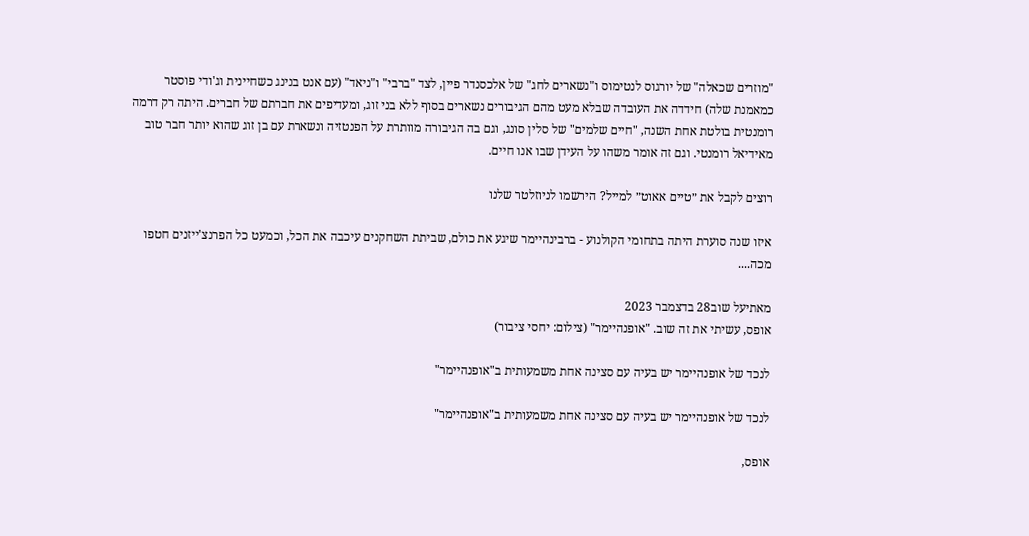"מוזרים שכאלה" של יורגוס לנטימוס ו"נשארים לחג" של אלכסנדר פיין, לצד "ברבי" ו"ניאד" (עם אנט בנינג כשחיינית וג'ודי פוסטר כמאמנת שלה) חידדה את העובדה שבלא מעט מהם הגיבורים נשארים בסוף ללא בני זוג, ומעדיפים את חברתם של חברים. היתה רק דרמה רומנטית בולטת אחת השנה, "חיים שלמים" של סלין סונג, וגם בה הגיבורה מוותרת על הפנטזיה ונשארת עם בן זוג שהוא יותר חבר טוב מאידיאל רומנטי. וגם זה אומר משהו על העידן שבו אנו חיים.

רוצים לקבל את ״טיים אאוט״ למייל? הירשמו לניוזלטר שלנו

איזו שנה סוערת היתה בתחומי הקולנוע - ברבינהיימר שיגע את כולם, שביתת השחקנים עיכבה את הכל, וכמעט כל הפרנצ'ייזנים חטפו מכה....

מאתיעל שוב28 בדצמבר 2023
אופס, עשיתי את זה שוב. "אופנהיימר" (צילום: יחסי ציבור)

לנכד של אופנהיימר יש בעיה עם סצינה אחת משמעותית ב"אופנהיימר"

לנכד של אופנהיימר יש בעיה עם סצינה אחת משמעותית ב"אופנהיימר"

אופס,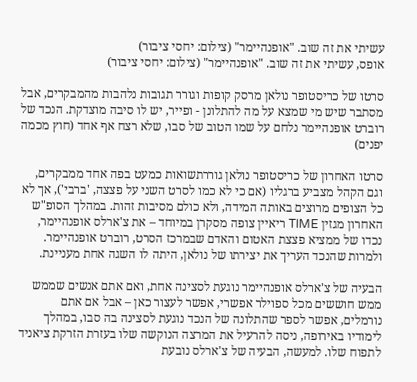עשיתי את זה שוב. "אופנהיימר" (צילום: יחסי ציבור)
אופס, עשיתי את זה שוב. "אופנהיימר" (צילום: יחסי ציבור)

סרטו של כריסטופר נולאן מרסק קופות וגורר תגובות נלהבות מהמבקרים, אבל מסתבר שיש מי שמצא על מה להתלונן - ופייר, יש לו סיבה מוצדקת. הנכד של רוברט אופנהיימר נלחם על שמו הטוב של סבו, שלא רצח אף אחד (חוץ מכמה יפנים)

סרטו האחרון של כריסטופר נולאן גוררתשואות כמעט בפה אחד ממבקרים, וגם הקהל מצביע ברגליו (אם כי לא כמו לסרט השני על פצצה, 'ברבי'), אך לא כל הצופים מרוצים באותה המידה, ולא כולם מסיבות זהות. במהלך הסופ"ש האחרון מגזין TIME ריאיין צופה מסקרן במיוחד – את צ'ארלס אופנהיימר, נכדו של ממציא פצצת האטום והאדם שבמרכז הסרט, רוברט אופנהיימר. ולמרות שהנכד העריך את יצירתו של נולאן, היתה לו השגה אחת מעניינת.

הבעיה של צ'ארלס אופנהיימר נוגעת לסצינה אחת, ואם אתם אנשים שממש ממש חוששים מכל ספוילר אפשרי, אפשר לעצור כאן – אבל אם אתם נורמלים, אפשר לספר שהתלונה של הנכד נוגעת לסצינה בה סבו, במהלך לימודיו באירופה, ניסה להרעיל את המרצה הנוקשה שלו בעזרת הזרקת ציאניד לתפוח שלו. למעשה, הבעיה של צ'ארלס נובעת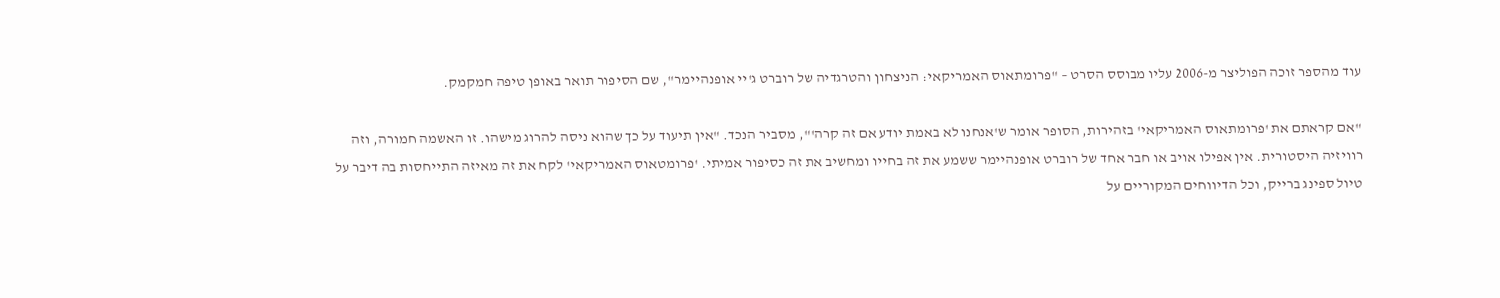עוד מהספר זוכה הפוליצר מ-2006 עליו מבוסס הסרט – "פרומתאוס האמריקאי: הניצחון והטרגדיה של רוברט ג'יי אופנהיימר", שם הסיפור תואר באופן טיפה חמקמק.

"אם קראתם את 'פרומתאוס האמריקאי' בזהירות, הסופר אומר ש'אנחנו לא באמת יודע אם זה קרה'", מסביר הנכד. "אין תיעוד על כך שהוא ניסה להרוג מישהו. זו האשמה חמורה, וזה רוויזיה היסטורית. אין אפילו אויב או חבר אחד של רוברט אופנהיימר ששמע את זה בחייו ומחשיב את זה כסיפור אמיתי. 'פרומטאוס האמריקאי' לקח את זה מאיזה התייחסות בה דיבר על טיול ספינג ברייק, וכל הדיווחים המקוריים על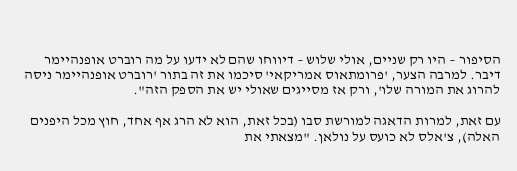הסיפור – היו רק שניים, אולי שלוש – דיווחו שהם לא ידעו על מה רוברט אופנהיימר דיבר. למרבה הצער, 'פרומתאוס אמריקאי' סיכמו את זה בתור 'רוברט אופנהיימר ניסה להרוג את המורה שלו', ורק אז מסייגים שאולי יש את הספק הזה".

עם זאת, למרות הדאגה למורשת סבו (בכל זאת, הוא לא הרג אף אחד, חוץ מכל היפנים האלה), צ'אלס לא כועס על נולאן. "מצאתי את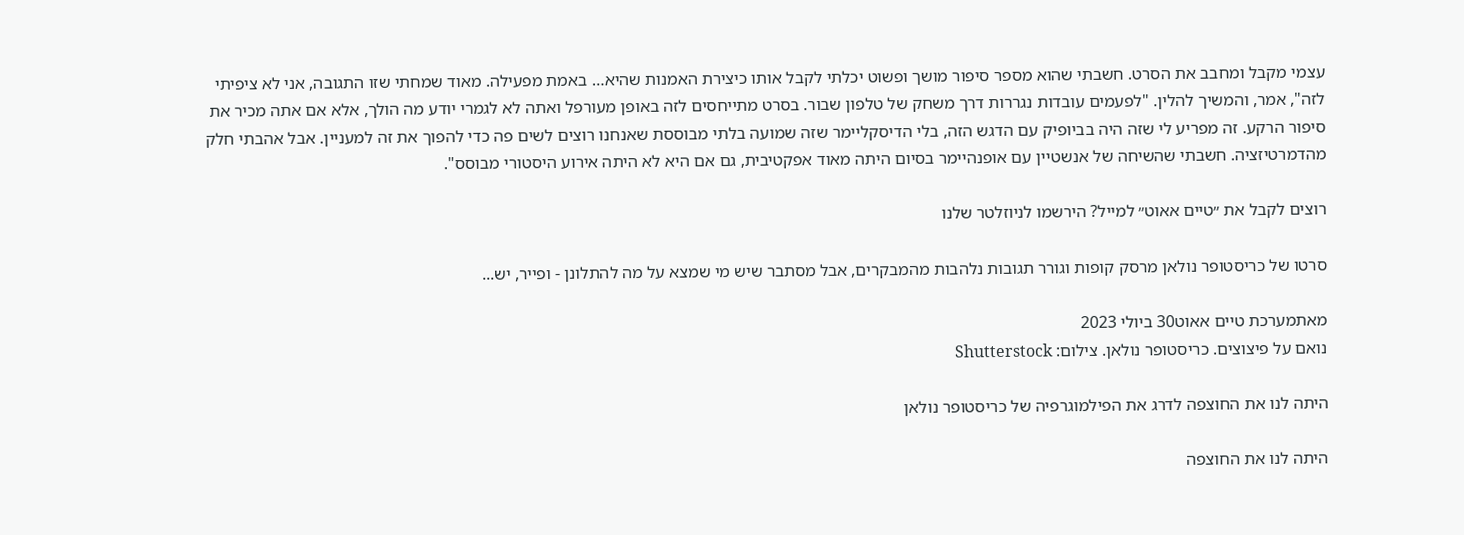עצמי מקבל ומחבב את הסרט. חשבתי שהוא מספר סיפור מושך ופשוט יכלתי לקבל אותו כיצירת האמנות שהיא… באמת מפעילה. מאוד שמחתי שזו התגובה, אני לא ציפיתי לזה", אמר, והמשיך להלין. "לפעמים עובדות נגררות דרך משחק של טלפון שבור. בסרט מתייחסים לזה באופן מעורפל ואתה לא לגמרי יודע מה הולך, אלא אם אתה מכיר את סיפור הרקע. זה מפריע לי שזה היה בביופיק עם הדגש הזה, בלי הדיסקליימר שזה שמועה בלתי מבוססת שאנחנו רוצים לשים פה כדי להפוך את זה למעניין. אבל אהבתי חלק מהדמרטיזציה. חשבתי שהשיחה של אנשטיין עם אופנהיימר בסיום היתה מאוד אפקטיבית, גם אם היא לא היתה אירוע היסטורי מבוסס".

רוצים לקבל את ״טיים אאוט״ למייל? הירשמו לניוזלטר שלנו

סרטו של כריסטופר נולאן מרסק קופות וגורר תגובות נלהבות מהמבקרים, אבל מסתבר שיש מי שמצא על מה להתלונן - ופייר, יש...

מאתמערכת טיים אאוט30 ביולי 2023
נואם על פיצוצים. כריסטופר נולאן. צילום: Shutterstock

היתה לנו את החוצפה לדרג את הפילמוגרפיה של כריסטופר נולאן

היתה לנו את החוצפה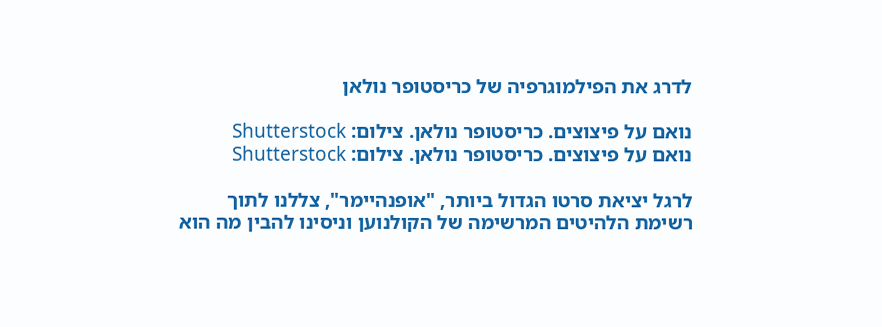לדרג את הפילמוגרפיה של כריסטופר נולאן

נואם על פיצוצים. כריסטופר נולאן. צילום: Shutterstock
נואם על פיצוצים. כריסטופר נולאן. צילום: Shutterstock

לרגל יציאת סרטו הגדול ביותר, "אופנהיימר", צללנו לתוך רשימת הלהיטים המרשימה של הקולנוען וניסינו להבין מה הוא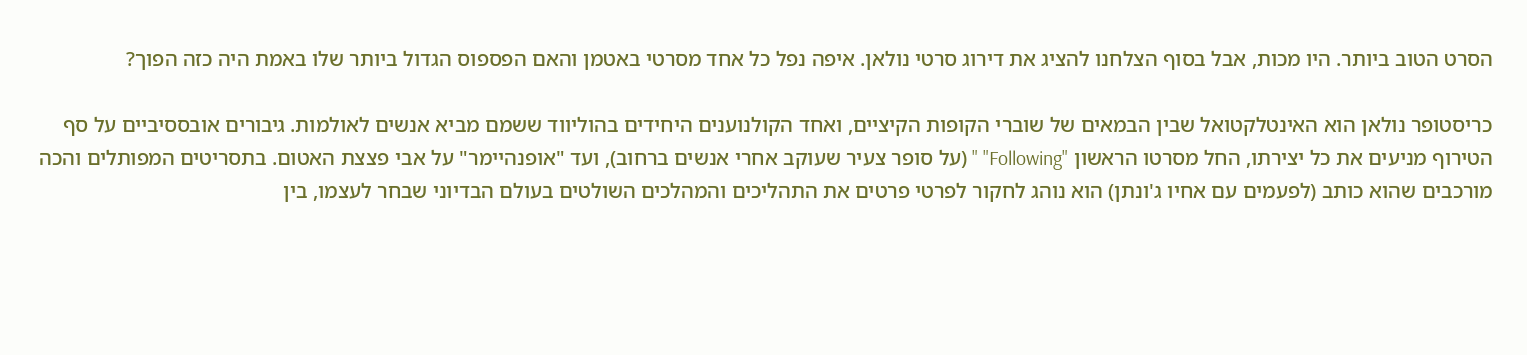הסרט הטוב ביותר. היו מכות, אבל בסוף הצלחנו להציג את דירוג סרטי נולאן. איפה נפל כל אחד מסרטי באטמן והאם הפספוס הגדול ביותר שלו באמת היה כזה הפוך?

כריסטופר נולאן הוא האינטלקטואל שבין הבמאים של שוברי הקופות הקיציים, ואחד הקולנוענים היחידים בהוליווד ששמם מביא אנשים לאולמות. גיבורים אובססיביים על סף הטירוף מניעים את כל יצירתו, החל מסרטו הראשון "Following" " (על סופר צעיר שעוקב אחרי אנשים ברחוב), ועד "אופנהיימר" על אבי פצצת האטום. בתסריטים המפותלים והכה מורכבים שהוא כותב (לפעמים עם אחיו ג'ונתן) הוא נוהג לחקור לפרטי פרטים את התהליכים והמהלכים השולטים בעולם הבדיוני שבחר לעצמו, בין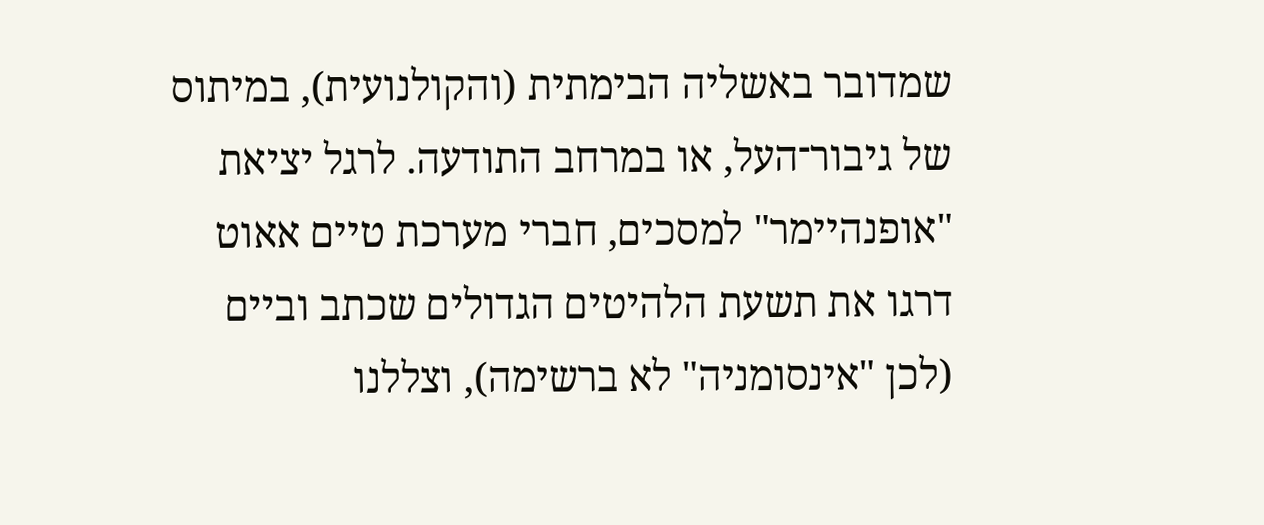שמדובר באשליה הבימתית (והקולנועית), במיתוס של גיבור־העל, או במרחב התודעה. לרגל יציאת "אופנהיימר" למסכים, חברי מערכת טיים אאוט דרגו את תשעת הלהיטים הגדולים שכתב וביים (לכן "אינסומניה" לא ברשימה), וצללנו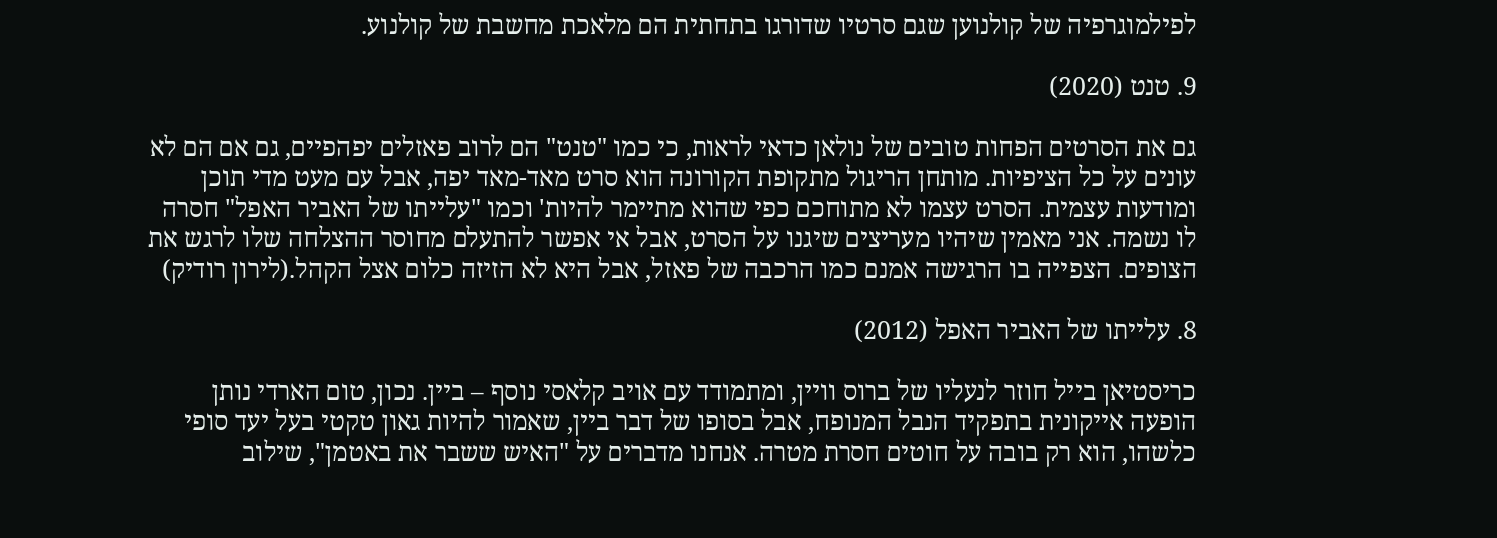לפילמוגרפיה של קולנוען שגם סרטיו שדורגו בתחתית הם מלאכת מחשבת של קולנוע.

9. טנט (2020)

גם את הסרטים הפחות טובים של נולאן כדאי לראות, כי כמו "טנט" הם לרוב פאזלים יפהפיים, גם אם הם לא עונים על כל הציפיות. מותחן הריגול מתקופת הקורונה הוא סרט מאד-מאד יפה, אבל עם מעט מדי תוכן ומודעות עצמית. הסרט עצמו לא מתוחכם כפי שהוא מתיימר להיות' וכמו "עלייתו של האביר האפל" חסרה לו נשמה. אני מאמין שיהיו מעריצים שיגנו על הסרט, אבל אי אפשר להתעלם מחוסר ההצלחה שלו לרגש את הצופים. הצפייה בו הרגישה אמנם כמו הרכבה של פאזל, אבל היא לא הזיזה כלום אצל הקהל.(לירון רודיק)

8. עלייתו של האביר האפל (2012)

כריסטיאן בייל חוזר לנעליו של ברוס וויין, ומתמודד עם אויב קלאסי נוסף – ביין. נכון, טום הארדי נותן הופעה אייקונית בתפקיד הנבל המנופח, אבל בסופו של דבר ביין, שאמור להיות גאון טקטי בעל יעד סופי כלשהו, הוא רק בובה על חוטים חסרת מטרה. אנחנו מדברים על "האיש ששבר את באטמן", שילוב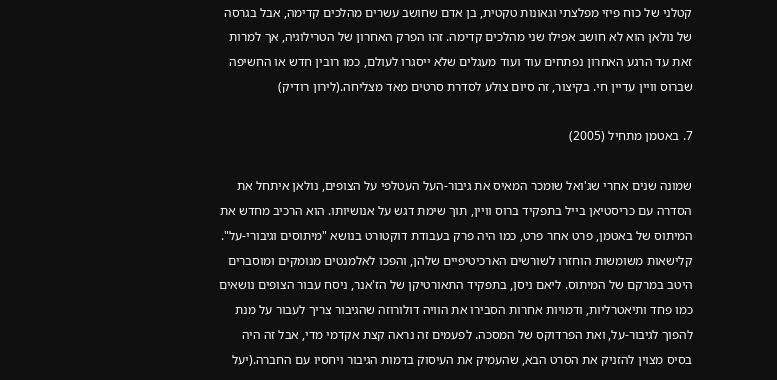קטלני של כוח פיזי מפלצתי וגאונות טקטית, בן אדם שחושב עשרים מהלכים קדימה, אבל בגרסה של נולאן הוא לא חושב אפילו שני מהלכים קדימה. זהו הפרק האחרון של הטרילוגיה, אך למרות זאת עד הרגע האחרון נפתחים עוד ועוד מעגלים שלא ייסגרו לעולם, כמו רובין חדש או החשיפה שברוס וויין עדיין חי. בקיצור, זה סיום צולע לסדרת סרטים מאד מצליחה.(לירון רודיק)

7. באטמן מתחיל (2005)

שמונה שנים אחרי שג'ואל שומכר המאיס את גיבור-העל העטלפי על הצופים, נולאן איתחל את הסדרה עם כריסטיאן בייל בתפקיד ברוס וויין, תוך שימת דגש על אנושיותו. הוא הרכיב מחדש את המיתוס של באטמן, פרט אחר פרט, כמו היה פרק בעבודת דוקטורט בנושא "מיתוסים וגיבורי-על". קלישאות משומשות הוחזרו לשורשים הארכיטיפיים שלהן, והפכו לאלמנטים מנומקים ומוסברים היטב במרקם של המיתוס. ליאם ניסן, בתפקיד התאורטיקן של הז'אנר, ניסח עבור הצופים נושאים כמו פחד ותיאטרליות, ודמויות אחרות הסבירו את הוויה דולורוזה שהגיבור צריך לעבור על מנת להפוך לגיבור-על, ואת הפרדוקס של המסכה. לפעמים זה נראה קצת אקדמי מדי, אבל זה היה בסיס מצוין להזניק את הסרט הבא, שהעמיק את העיסוק בדמות הגיבור ויחסיו עם החברה.(יעל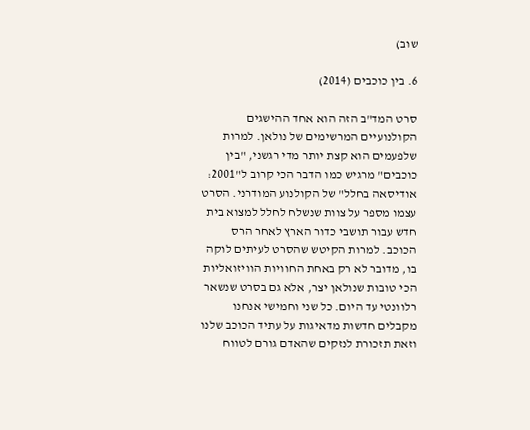שוב)

6. בין כוכבים (2014)

סרט המד"ב הזה הוא אחד ההישגים הקולנועיים המרשימים של נולאן. למרות שלפעמים הוא קצת יותר מדי רגשני, "בין כוכבים" מרגיש כמו הדבר הכי קרוב ל"2001: אודיסאה בחלל" של הקולנוע המודרני. הסרט עצמו מספר על צוות שנשלח לחלל למצוא בית חדש עבור תושבי כדור הארץ לאחר הרס הכוכב. למרות הקיטש שהסרט לעיתים לוקה בו, מדובר לא רק באחת החוויות הוויזואליות הכי טובות שנולאן יצר, אלא גם בסרט שנשאר רלוונטי עד היום. כל שני וחמישי אנחנו מקבלים חדשות מדאיגות על עתיד הכוכב שלנו וזאת תזכורת לנזקים שהאדם גורם לטווח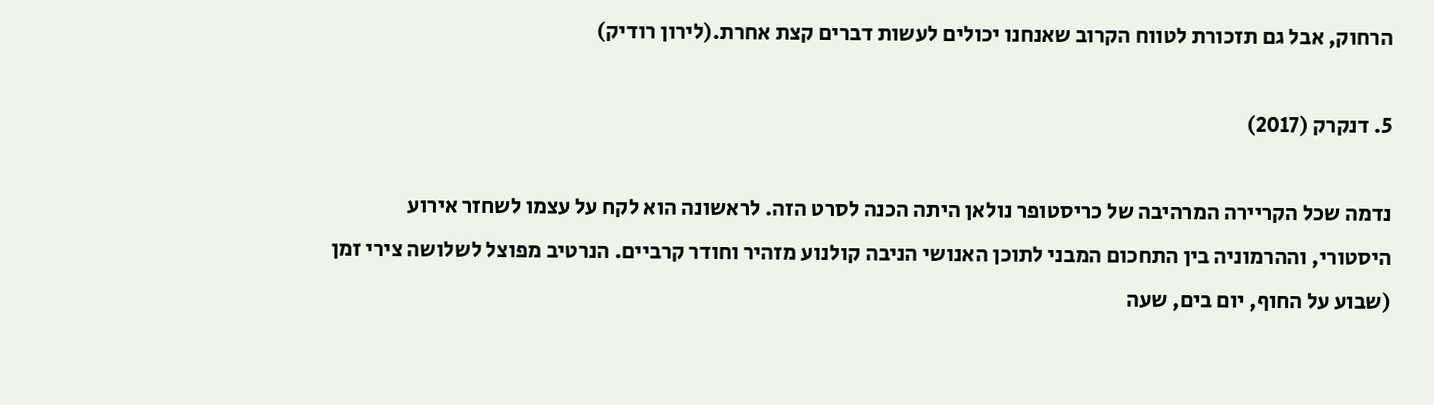הרחוק, אבל גם תזכורת לטווח הקרוב שאנחנו יכולים לעשות דברים קצת אחרת.(לירון רודיק)

5. דנקרק (2017)

נדמה שכל הקריירה המרהיבה של כריסטופר נולאן היתה הכנה לסרט הזה. לראשונה הוא לקח על עצמו לשחזר אירוע היסטורי, וההרמוניה בין התחכום המבני לתוכן האנושי הניבה קולנוע מזהיר וחודר קרביים. הנרטיב מפוצל לשלושה צירי זמן (שבוע על החוף, יום בים, שעה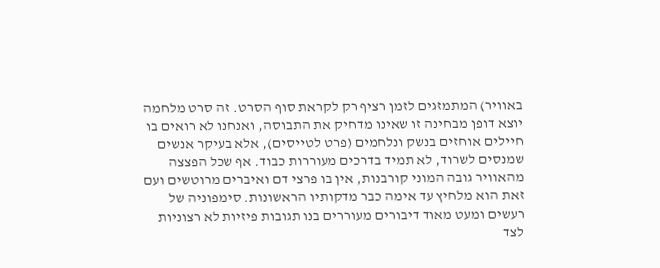באוויר) המתמזגים לזמן רציף רק לקראת סוף הסרט. זה סרט מלחמה יוצא דופן מבחינה זו שאינו מדחיק את התבוסה, ואנחנו לא רואים בו חיילים אוחזים בנשק ונלחמים (פרט לטייסים), אלא בעיקר אנשים שמנסים לשרוד, לא תמיד בדרכים מעוררות כבוד. אף שכל הפצצה מהאוויר גובה המוני קורבנות, אין בו פרצי דם ואיברים מרוטשים ועם זאת הוא מלחיץ עד אימה כבר מדקותיו הראשונות. סימפוניה של רעשים ומעט מאוד דיבורים מעוררים בנו תגובות פיזיות לא רצוניות לצד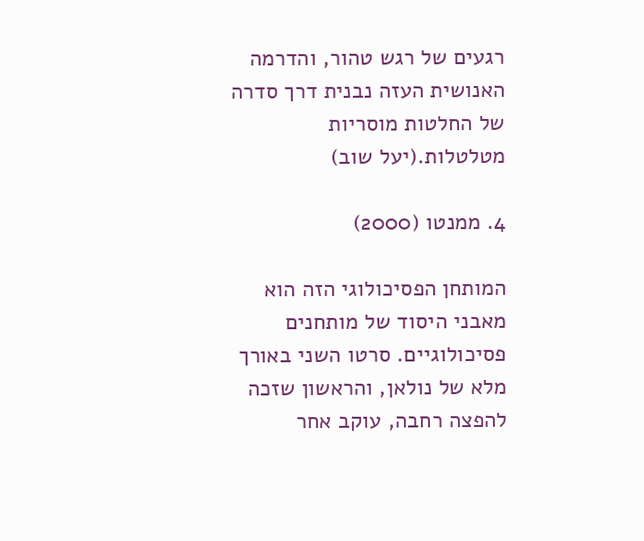רגעים של רגש טהור, והדרמה האנושית העזה נבנית דרך סדרה של החלטות מוסריות מטלטלות.(יעל שוב)

4. ממנטו (2000)

המותחן הפסיכולוגי הזה הוא מאבני היסוד של מותחנים פסיכולוגיים. סרטו השני באורך מלא של נולאן, והראשון שזכה להפצה רחבה, עוקב אחר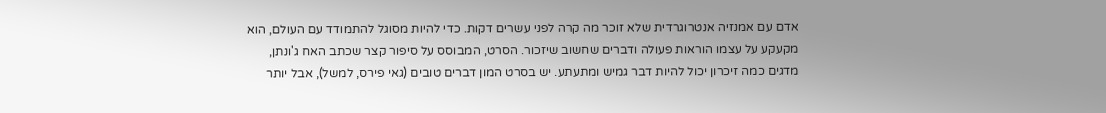אדם עם אמנזיה אנטרוגרדית שלא זוכר מה קרה לפני עשרים דקות. כדי להיות מסוגל להתמודד עם העולם, הוא מקעקע על עצמו הוראות פעולה ודברים שחשוב שיזכור. הסרט, המבוסס על סיפור קצר שכתב האח ג'ונתן, מדגים כמה זיכרון יכול להיות דבר גמיש ומתעתע. יש בסרט המון דברים טובים (גאי פירס, למשל), אבל יותר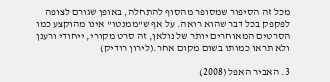מכל זה הסיפור שמסופר מהסוף להתחלה, באופן שגורם לצופה לפקפק בכל דבר שהוא רואה. על אף ש"ממנטו" אינו מהוקצע כמו הסרטים המאוחרים יותר של נולאן, זה סרט מקורי, ייחודי ורענן ולא תראו כמותו בשום מקום אחר.(לירון רודיק)

3. האביר האפל (2008)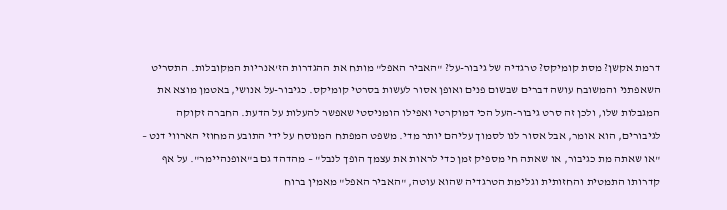דרמת אקשן? מסת קומיקס? טרגדיה של גיבור-על? "האביר האפל" מותח את ההגדרות הז'אנריות המקובלות. התסריט השאפתני והמשובח עושה דברים שבשום פנים ואופן אסור לעשות בסרטי קומיקס. כגיבור-על אנושי, באטמן מוצא את המגבלות שלו, ולכן זה סרט גיבור-העל הכי דמוקרטי ואפילו הומניסטי שאפשר להעלות על הדעת. החברה זקוקה לגיבורים, הוא אומר, אבל אסור לנו לסמוך עליהם יותר מדי. משפט המפתח המנוסח על ידי התובע המחוזי הארווי דנט – "או שאתה מת כגיבור, או שאתה חי מספיק זמן כדי לראות את עצמך הופך לנבל" – מהדהד גם ב"אופנהיימר". על אף קדרותו התמטית והחזותית וגלימת הטרגדיה שהוא עוטה, "האביר האפל" מאמין ברוח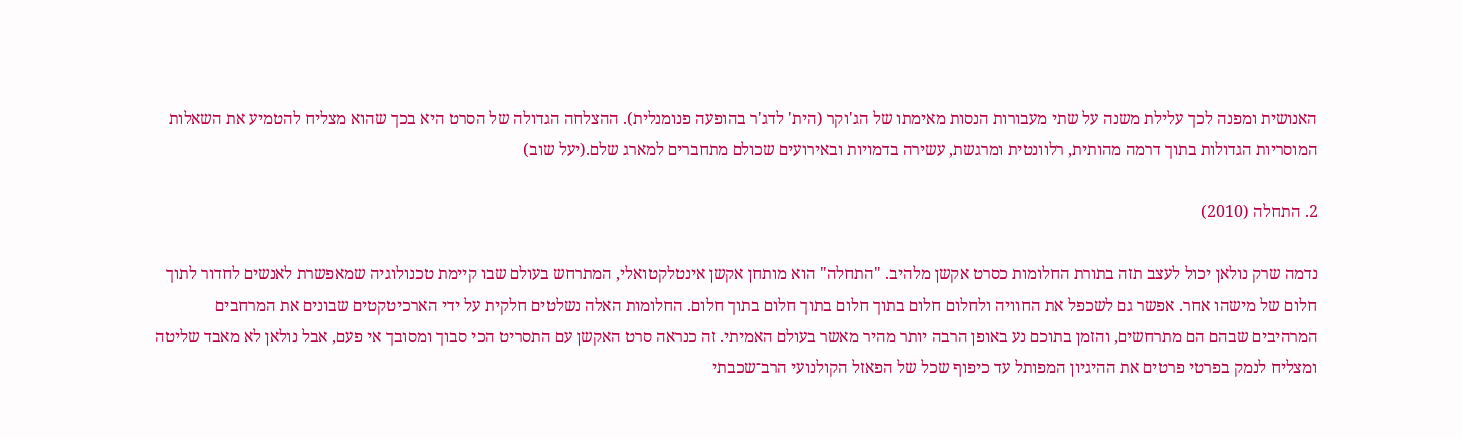האנושית ומפנה לכך עלילת משנה על שתי מעבורות הנסות מאימתו של הג'וקר (הית' לדג'ר בהופעה פנומנלית). ההצלחה הגדולה של הסרט היא בכך שהוא מצליח להטמיע את השאלות המוסריות הגדולות בתוך דרמה מהותית, רלוונטית ומרגשת, עשירה בדמויות ובאירועים שכולם מתחברים למארג שלם.(יעל שוב)

2. התחלה (2010)

נדמה שרק נולאן יכול לעצב תזה בתורת החלומות כסרט אקשן מלהיב. "התחלה" הוא מותחן אקשן אינטלקטואלי, המתרחש בעולם שבו קיימת טכנולוגיה שמאפשרת לאנשים לחדור לתוך חלום של מישהו אחר. אפשר גם לשכפל את החוויה ולחלום חלום בתוך חלום בתוך חלום בתוך חלום. החלומות האלה נשלטים חלקית על ידי הארכיטקטים שבונים את המרחבים המרהיבים שבהם הם מתרחשים, והזמן בתוכם נע באופן הרבה יותר מהיר מאשר בעולם האמיתי. זה כנראה סרט האקשן עם התסריט הכי סבוך ומסובך אי פעם, אבל נולאן לא מאבד שליטה ומצליח לנמק בפרטי פרטים את ההיגיון המפותל עד כיפוף שכל של הפאזל הקולנועי הרב־שכבתי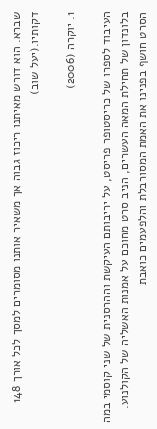שברא. הוא דורש מאיתנו ריכוז גבוה אך משאיר אותנו מסומרים למסך לכל אורך 148 דקותיו.(יעל שוב)

1. יוקרה (2006)

העיבוד לספרו של כריסטופר פריסט, על יריבותם העיקשת וההרסנית של שני קוסמי במה בלונדון של תחילת המאה העשרים, הניב סרט מחוכם על אמנות האשליה של הקולנוע. הסרט חושף בפנינו את האמת המסורבלת והלפעמים כואבת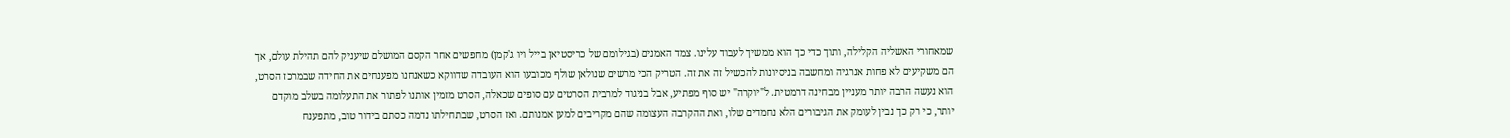שמאחורי האשליה הקלילה, ותוך כדי כך הוא ממשיך לעבוד עלינו. צמד האמנים (בגילומם של כריסטיאן בייל ויו ג'קמן) מחפשים אחר הקסם המושלם שיעניק להם תהילת עולם, אך הם משקיעים לא פחות אנרגיה ומחשבה בניסיונות להכשיל זה את זה. הטריק הכי מרשים שנולאן שולף מכובעו הוא העובדה שדווקא כשאנחנו מפענחים את החידה שבמרכז הסרט, הוא נעשה הרבה יותר מעניין מבחינה דרמטית. ל"יוקרה" יש סוף מפתיע, אבל בניגוד למרבית הסרטים עם סופים שכאלה, הסרט מזמין אותנו לפתור את התעלומה בשלב מוקדם יותר, כי רק כך נבין לעומק את הגיבורים הלא נחמדים שלו, ואת ההקרבה העצומה שהם מקריבים למען אמנותם. ואז הסרט, שבתחילתו נדמה כסתם בידור טוב, מתפענח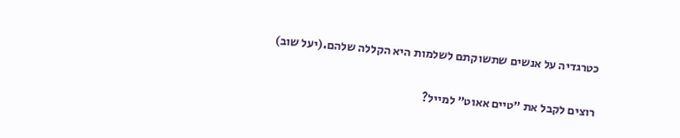כטרגדיה על אנשים שתשוקתם לשלמות היא הקללה שלהם.(יעל שוב)

רוצים לקבל את ״טיים אאוט״ למייל?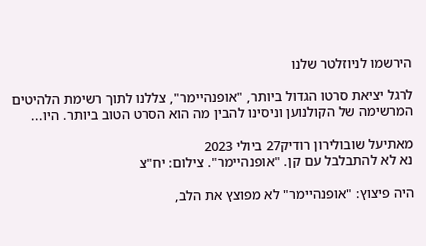הירשמו לניוזלטר שלנו

לרגל יציאת סרטו הגדול ביותר, "אופנהיימר", צללנו לתוך רשימת הלהיטים המרשימה של הקולנוען וניסינו להבין מה הוא הסרט הטוב ביותר. היו...

מאתיעל שובולירון רודיק27 ביולי 2023
נא לא להתבלבל עם קן. "אופנהיימר". צילום: יח"צ

היה פיצוץ: "אופנהיימר" לא מפוצץ את הלב,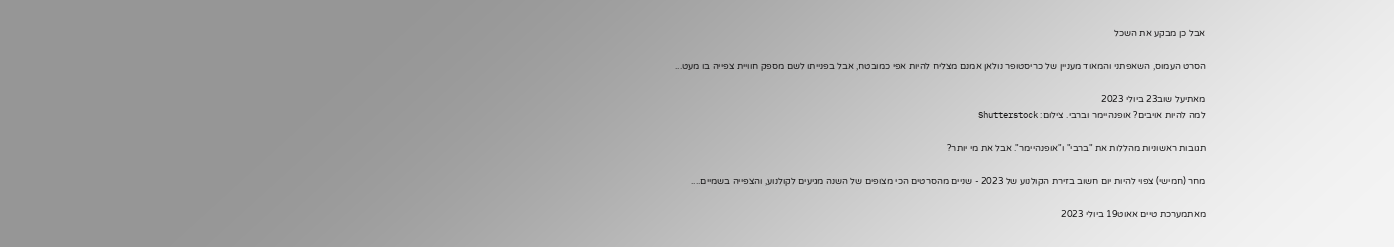אבל כן מבקע את השכל

הסרט העמוס, השאפתני והמאוד מעניין של כריסטופר נולאן אמנם מצליח להיות אפי כמובטח, אבל בפנייתו לשם מספק חוויית צפייה בו מעט...

מאתיעל שוב23 ביולי 2023
למה להיות אויבים? אופנהיימר וברבי. צילום: Shutterstock

תגובות ראשוניות מהללות את "ברבי" ו"אופנהיימר". אבל את מי יותר?

מחר (חמישי) צפוי להיות יום חשוב בזירת הקולנוע של 2023 - שניים מהסרטים הכי מצופים של השנה מגיעים לקולנוע, והצפייה בשמיים....

מאתמערכת טיים אאוט19 ביולי 2023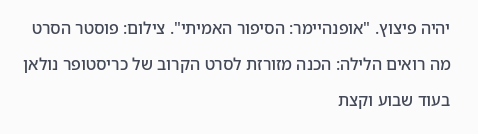יהיה פיצוץ. "אופנהיימר: הסיפור האמיתי". צילום: פוסטר הסרט

מה רואים הלילה: הכנה מזורזת לסרט הקרוב של כריסטופר נולאן

בעוד שבוע וקצת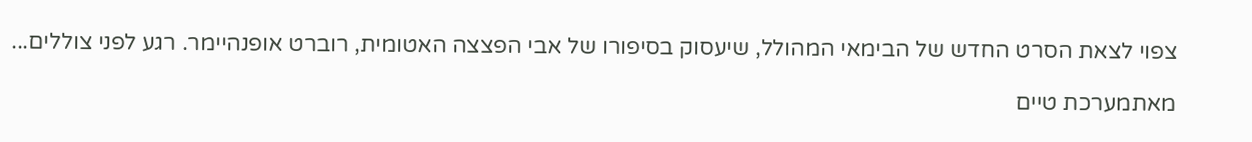צפוי לצאת הסרט החדש של הבימאי המהולל, שיעסוק בסיפורו של אבי הפצצה האטומית, רוברט אופנהיימר. רגע לפני צוללים...

מאתמערכת טיים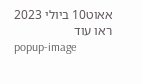אאוט10 ביולי 2023
ראו עוד
popup-image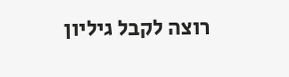רוצה לקבל גיליון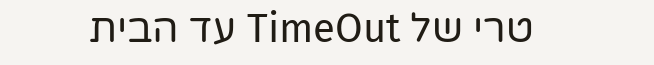טרי של TimeOut עד הבית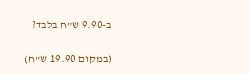ב-9.90 ש"ח בלבד?

(במקום 19.90 ש"ח)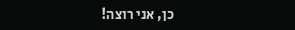כן, אני רוצה!